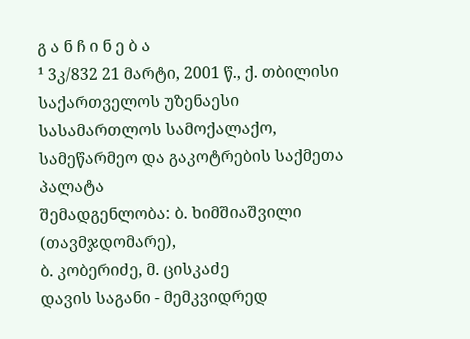გ ა ნ ჩ ი ნ ე ბ ა
¹ 3კ/832 21 მარტი, 2001 წ., ქ. თბილისი
საქართველოს უზენაესი სასამართლოს სამოქალაქო, სამეწარმეო და გაკოტრების საქმეთა პალატა
შემადგენლობა: ბ. ხიმშიაშვილი (თავმჯდომარე),
ბ. კობერიძე, მ. ცისკაძე
დავის საგანი - მემკვიდრედ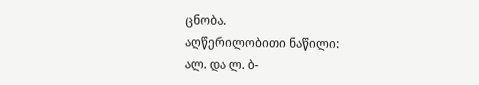ცნობა.
აღწერილობითი ნაწილი:
ალ. და ლ. ბ-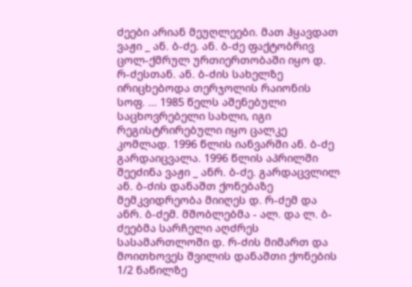ძეები არიან მეუღლეები. მათ ჰყავდათ ვაჟი _ ან. ბ-ძე. ან. ბ-ძე ფაქტობრივ ცოლ-ქმრულ ურთიერთობაში იყო დ. რ-ძესთან. ან. ბ-ძის სახელზე ირიცხებოდა თერჯოლის რაიონის სოფ. ... 1985 წელს აშენებული საცხოვრებელი სახლი, იგი რეგისტრირებული იყო ცალკე კომლად. 1996 წლის იანვარში ან. ბ-ძე გარდაიცვალა. 1996 წლის აპრილში შეეძინა ვაჟი _ ანრ. ბ-ძე. გარდაცვლილ ან. ბ-ძის დანაშთ ქონებაზე მემკვიდრეობა მიიღეს დ. რ-ძემ და ანრ. ბ-ძემ. მშობლებმა - ალ. და ლ. ბ-ძეებმა სარჩელი აღძრეს სასამართლოში დ. რ-ძის მიმართ და მოითხოვეს შვილის დანაშთი ქონების 1/2 ნაწილზე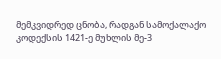მემკვიდრედ ცნობა, რადგან სამოქალაქო კოდექსის 1421-ე მუხლის მე-3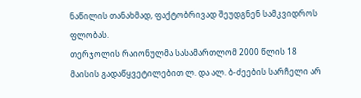ნაწილის თანახმად, ფაქტობრივად შეუდგნენ სამკვიდროს ფლობას.
თერჯოლის რაიონულმა სასამართლომ 2000 წლის 18 მაისის გადაწყვეტილებით ლ. და ალ. ბ-ძეების სარჩელი არ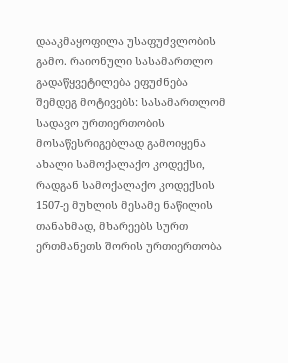დააკმაყოფილა უსაფუძვლობის გამო. რაიონული სასამართლო გადაწყვეტილება ეფუძნება შემდეგ მოტივებს: სასამართლომ სადავო ურთიერთობის მოსაწესრიგებლად გამოიყენა ახალი სამოქალაქო კოდექსი, რადგან სამოქალაქო კოდექსის 1507-ე მუხლის მესამე ნაწილის თანახმად, მხარეებს სურთ ერთმანეთს შორის ურთიერთობა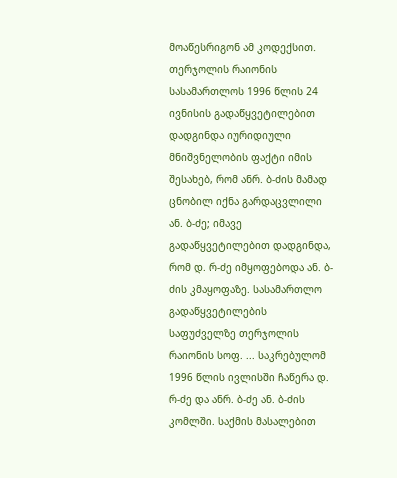მოაწესრიგონ ამ კოდექსით. თერჯოლის რაიონის სასამართლოს 1996 წლის 24 ივნისის გადაწყვეტილებით დადგინდა იურიდიული მნიშვნელობის ფაქტი იმის შესახებ, რომ ანრ. ბ-ძის მამად ცნობილ იქნა გარდაცვლილი ან. ბ-ძე; იმავე გადაწყვეტილებით დადგინდა, რომ დ. რ-ძე იმყოფებოდა ან. ბ-ძის კმაყოფაზე. სასამართლო გადაწყვეტილების საფუძველზე თერჯოლის რაიონის სოფ. ... საკრებულომ 1996 წლის ივლისში ჩაწერა დ. რ-ძე და ანრ. ბ-ძე ან. ბ-ძის კომლში. საქმის მასალებით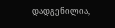დადგენილია,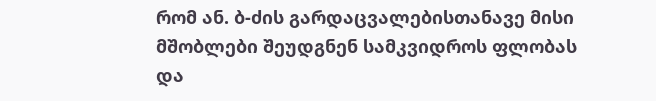რომ ან. ბ-ძის გარდაცვალებისთანავე მისი მშობლები შეუდგნენ სამკვიდროს ფლობას და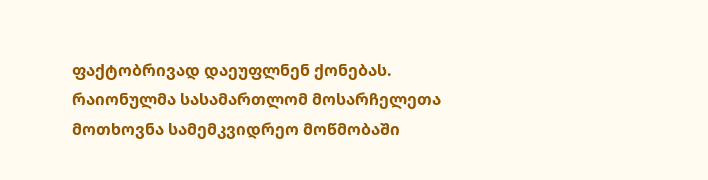ფაქტობრივად დაეუფლნენ ქონებას. რაიონულმა სასამართლომ მოსარჩელეთა მოთხოვნა სამემკვიდრეო მოწმობაში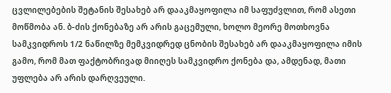ცვლილებების შეტანის შესახებ არ დააკმაყოფილა იმ საფუძვლით, რომ ასეთი მოწმობა ან. ბ-ძის ქონებაზე არ არის გაცემული, ხოლო მეორე მოთხოვნა სამკვიდროს 1/2 ნაწილზე მემკვიდრედ ცნობის შესახებ არ დააკმაყოფილა იმის გამო, რომ მათ ფაქტობრივად მიიღეს სამკვიდრო ქონება და, ამდენად, მათი უფლება არ არის დარღვეული.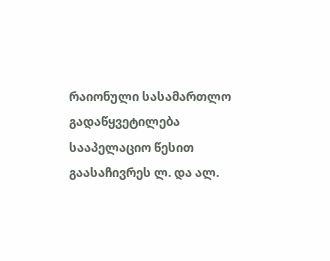რაიონული სასამართლო გადაწყვეტილება სააპელაციო წესით გაასაჩივრეს ლ. და ალ.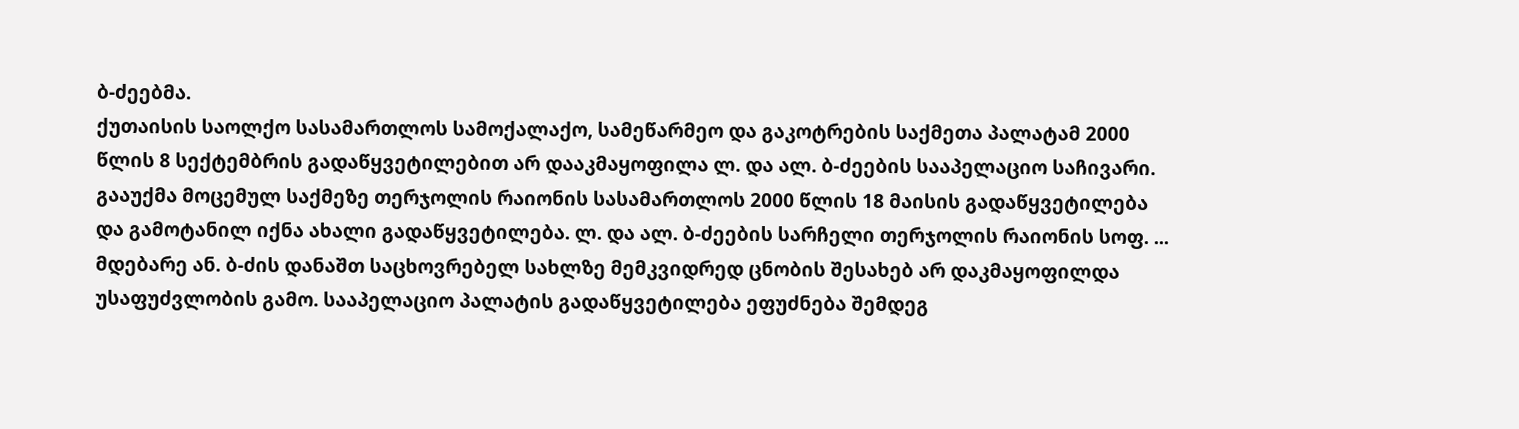ბ-ძეებმა.
ქუთაისის საოლქო სასამართლოს სამოქალაქო, სამეწარმეო და გაკოტრების საქმეთა პალატამ 2000 წლის 8 სექტემბრის გადაწყვეტილებით არ დააკმაყოფილა ლ. და ალ. ბ-ძეების სააპელაციო საჩივარი. გააუქმა მოცემულ საქმეზე თერჯოლის რაიონის სასამართლოს 2000 წლის 18 მაისის გადაწყვეტილება და გამოტანილ იქნა ახალი გადაწყვეტილება. ლ. და ალ. ბ-ძეების სარჩელი თერჯოლის რაიონის სოფ. ... მდებარე ან. ბ-ძის დანაშთ საცხოვრებელ სახლზე მემკვიდრედ ცნობის შესახებ არ დაკმაყოფილდა უსაფუძვლობის გამო. სააპელაციო პალატის გადაწყვეტილება ეფუძნება შემდეგ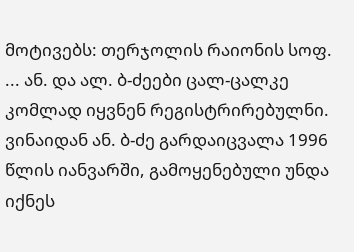მოტივებს: თერჯოლის რაიონის სოფ. ... ან. და ალ. ბ-ძეები ცალ-ცალკე კომლად იყვნენ რეგისტრირებულნი. ვინაიდან ან. ბ-ძე გარდაიცვალა 1996 წლის იანვარში, გამოყენებული უნდა იქნეს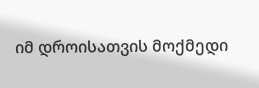იმ დროისათვის მოქმედი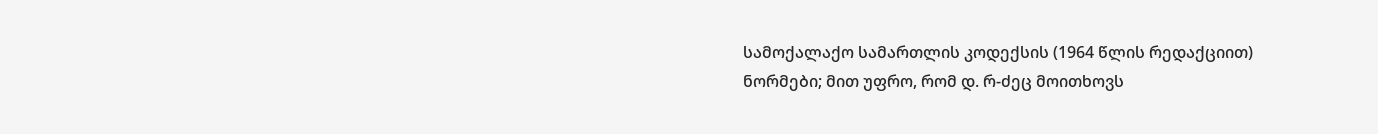სამოქალაქო სამართლის კოდექსის (1964 წლის რედაქციით) ნორმები; მით უფრო, რომ დ. რ-ძეც მოითხოვს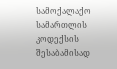სამოქალაქო სამართლის კოდექსის შესაბამისად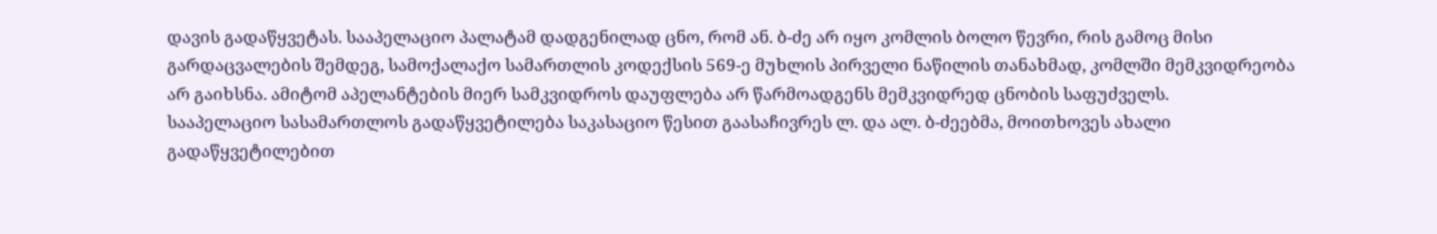დავის გადაწყვეტას. სააპელაციო პალატამ დადგენილად ცნო, რომ ან. ბ-ძე არ იყო კომლის ბოლო წევრი, რის გამოც მისი გარდაცვალების შემდეგ, სამოქალაქო სამართლის კოდექსის 569-ე მუხლის პირველი ნაწილის თანახმად, კომლში მემკვიდრეობა არ გაიხსნა. ამიტომ აპელანტების მიერ სამკვიდროს დაუფლება არ წარმოადგენს მემკვიდრედ ცნობის საფუძველს.
სააპელაციო სასამართლოს გადაწყვეტილება საკასაციო წესით გაასაჩივრეს ლ. და ალ. ბ-ძეებმა, მოითხოვეს ახალი გადაწყვეტილებით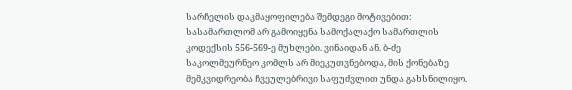სარჩელის დაკმაყოფილება შემდეგი მოტივებით: სასამართლომ არ გამოიყენა სამოქალაქო სამართლის კოდექსის 556-569-ე მუხლები. ვინაიდან ან. ბ-ძე საკოლმეურნეო კომლს არ მიეკუთვნებოდა, მის ქონებაზე მემკვიდრეობა ჩვეულებრივი საფუძვლით უნდა გახსნილიყო.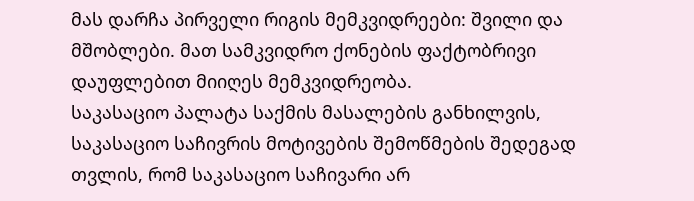მას დარჩა პირველი რიგის მემკვიდრეები: შვილი და მშობლები. მათ სამკვიდრო ქონების ფაქტობრივი დაუფლებით მიიღეს მემკვიდრეობა.
საკასაციო პალატა საქმის მასალების განხილვის, საკასაციო საჩივრის მოტივების შემოწმების შედეგად თვლის, რომ საკასაციო საჩივარი არ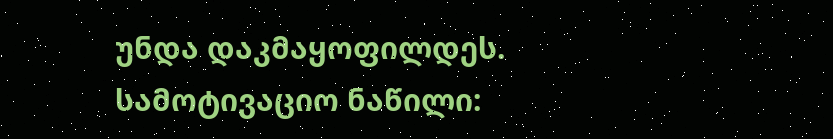უნდა დაკმაყოფილდეს.
სამოტივაციო ნაწილი: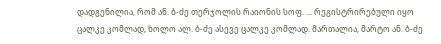დადგენილია, რომ ან. ბ-ძე თერჯოლის რაიონის სოფ. ... რეგისტრირებული იყო ცალკე კომლად, ხოლო ალ. ბ-ძე ასევე ცალკე კომლად. მართალია, მარტო ან. ბ-ძე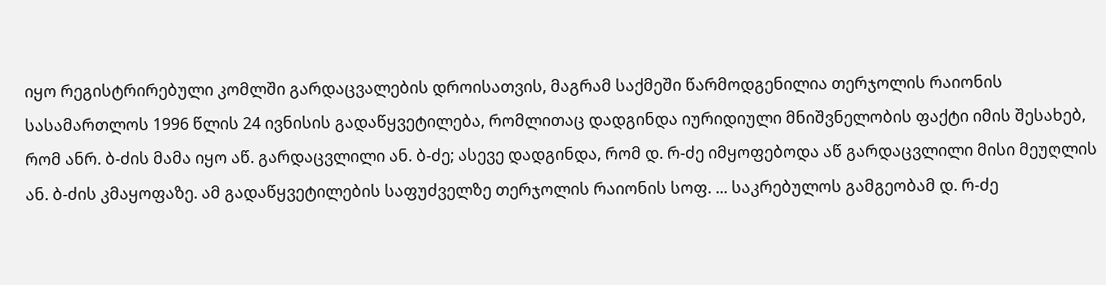იყო რეგისტრირებული კომლში გარდაცვალების დროისათვის, მაგრამ საქმეში წარმოდგენილია თერჯოლის რაიონის სასამართლოს 1996 წლის 24 ივნისის გადაწყვეტილება, რომლითაც დადგინდა იურიდიული მნიშვნელობის ფაქტი იმის შესახებ, რომ ანრ. ბ-ძის მამა იყო აწ. გარდაცვლილი ან. ბ-ძე; ასევე დადგინდა, რომ დ. რ-ძე იმყოფებოდა აწ გარდაცვლილი მისი მეუღლის ან. ბ-ძის კმაყოფაზე. ამ გადაწყვეტილების საფუძველზე თერჯოლის რაიონის სოფ. ... საკრებულოს გამგეობამ დ. რ-ძე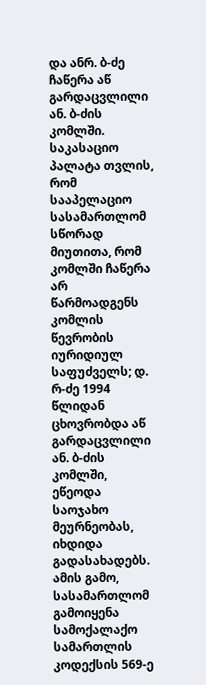და ანრ. ბ-ძე ჩაწერა აწ გარდაცვლილი ან. ბ-ძის კომლში. საკასაციო პალატა თვლის, რომ სააპელაციო სასამართლომ სწორად მიუთითა, რომ კომლში ჩაწერა არ წარმოადგენს კომლის წევრობის იურიდიულ საფუძველს; დ. რ-ძე 1994 წლიდან ცხოვრობდა აწ გარდაცვლილი ან. ბ-ძის კომლში, ეწეოდა საოჯახო მეურნეობას, იხდიდა გადასახადებს. ამის გამო, სასამართლომ გამოიყენა სამოქალაქო სამართლის კოდექსის 569-ე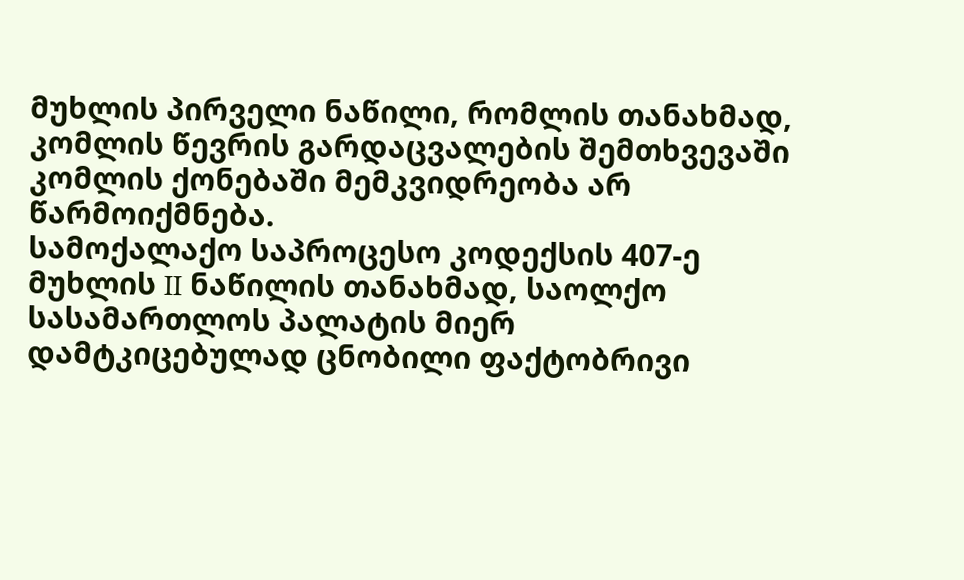მუხლის პირველი ნაწილი, რომლის თანახმად, კომლის წევრის გარდაცვალების შემთხვევაში კომლის ქონებაში მემკვიდრეობა არ წარმოიქმნება.
სამოქალაქო საპროცესო კოდექსის 407-ე მუხლის II ნაწილის თანახმად, საოლქო სასამართლოს პალატის მიერ დამტკიცებულად ცნობილი ფაქტობრივი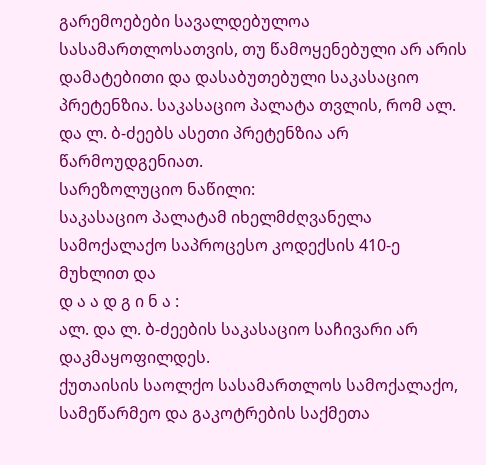გარემოებები სავალდებულოა სასამართლოსათვის, თუ წამოყენებული არ არის დამატებითი და დასაბუთებული საკასაციო პრეტენზია. საკასაციო პალატა თვლის, რომ ალ. და ლ. ბ-ძეებს ასეთი პრეტენზია არ წარმოუდგენიათ.
სარეზოლუციო ნაწილი:
საკასაციო პალატამ იხელმძღვანელა სამოქალაქო საპროცესო კოდექსის 410-ე მუხლით და
დ ა ა დ გ ი ნ ა :
ალ. და ლ. ბ-ძეების საკასაციო საჩივარი არ დაკმაყოფილდეს.
ქუთაისის საოლქო სასამართლოს სამოქალაქო, სამეწარმეო და გაკოტრების საქმეთა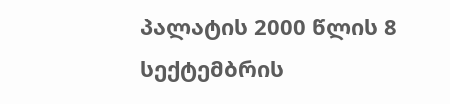პალატის 2000 წლის 8 სექტემბრის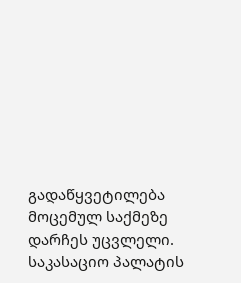გადაწყვეტილება მოცემულ საქმეზე დარჩეს უცვლელი.
საკასაციო პალატის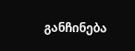განჩინება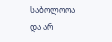საბოლოოა და არ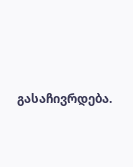გასაჩივრდება.